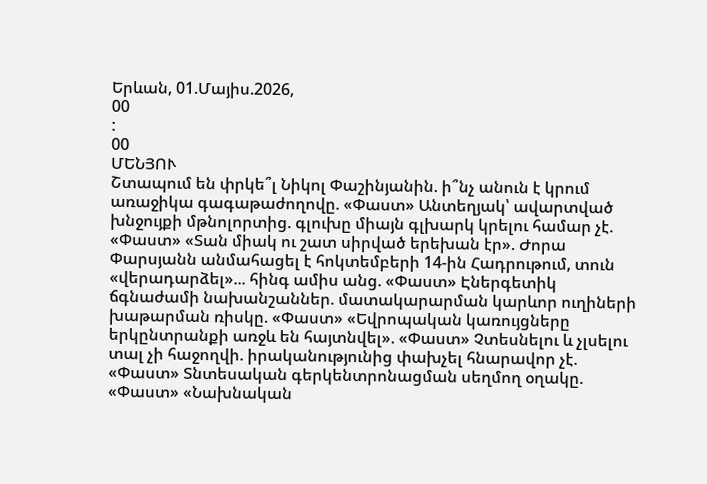Երևան, 01.Մայիս.2026,
00
:
00
ՄԵՆՅՈՒ
Շտապում են փրկե՞լ Նիկոլ Փաշինյանին. ի՞նչ անուն է կրում առաջիկա գագաթաժողովը. «Փաստ» Անտեղյակ՝ ավարտված խնջույքի մթնոլորտից. գլուխը միայն գլխարկ կրելու համար չէ. «Փաստ» «Տան միակ ու շատ սիրված երեխան էր». Ժորա Փարսյանն անմահացել է հոկտեմբերի 14-ին Հադրութում, տուն «վերադարձել»... հինգ ամիս անց. «Փաստ» Էներգետիկ ճգնաժամի նախանշաններ. մատակարարման կարևոր ուղիների խաթարման ռիսկը. «Փաստ» «Եվրոպական կառույցները երկընտրանքի առջև են հայտնվել». «Փաստ» Չտեսնելու և չլսելու տալ չի հաջողվի. իրականությունից փախչել հնարավոր չէ. «Փաստ» Տնտեսական գերկենտրոնացման սեղմող օղակը. «Փաստ» «Նախնական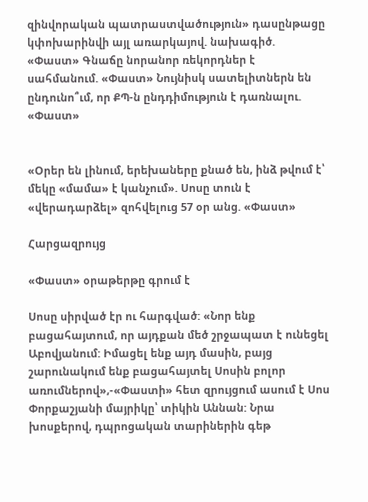զինվորական պատրաստվածություն» դասընթացը կփոխարինվի այլ առարկայով. նախագիծ. «Փաստ» Գնաճը նորանոր ռեկորդներ է սահմանում. «Փաստ» Նույնիսկ սատելիտներն են ընդունո՞ւմ, որ ՔՊ-ն ընդդիմություն է դառնալու. «Փաստ»


«Օրեր են լինում, երեխաները քնած են, ինձ թվում է՝ մեկը «մամա» է կանչում». Սոսը տուն է «վերադարձել» զոհվելուց 57 օր անց. «Փաստ»

Հարցազրույց

«Փաստ» օրաթերթը գրում է

Սոսը սիրված էր ու հարգված: «Նոր ենք բացահայտում, որ այդքան մեծ շրջապատ է ունեցել Աբովյանում: Իմացել ենք այդ մասին, բայց շարունակում ենք բացահայտել Սոսին բոլոր առումներով»,-«Փաստի» հետ զրույցում ասում է Սոս Փորքաշյանի մայրիկը՝ տիկին Աննան: Նրա խոսքերով, դպրոցական տարիներին գեթ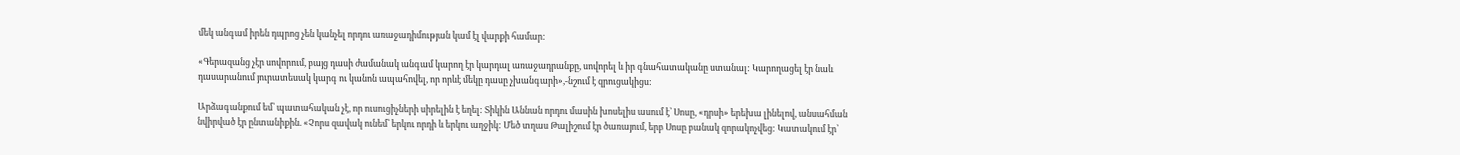մեկ անգամ իրեն դպրոց չեն կանչել որդու առաջադիմության կամ էլ վարքի համար:

«Գերազանց չէր սովորում, բայց դասի ժամանակ անգամ կարող էր կարդալ առաջադրանքը, սովորել և իր գնահատականը ստանալ: Կարողացել էր նաև դասարանում յուրատեսակ կարգ ու կանոն ապահովել, որ որևէ մեկը դասը չխանգարի»,-նշում է զրուցակիցս:

Արձագանքում եմ՝ պատահական չէ, որ ուսուցիչների սիրելին է եղել: Տիկին Աննան որդու մասին խոսելիս ասում է՝ Սոսը, «դրսի» երեխա լինելով, անսահման նվիրված էր ընտանիքին. «Չորս զավակ ունեմ՝ երկու որդի և երկու աղջիկ: Մեծ տղաս Թալիշում էր ծառայում, երբ Սոսը բանակ զորակոչվեց: Կատակում էր՝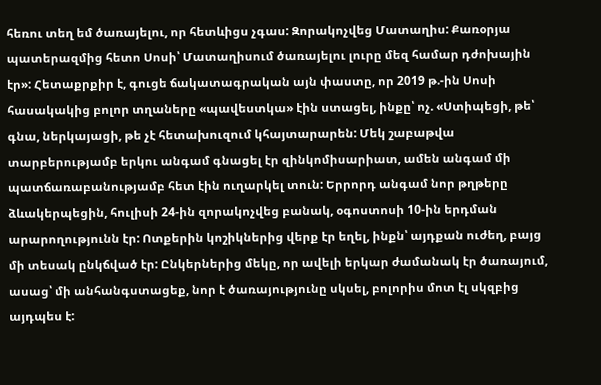հեռու տեղ եմ ծառայելու, որ հետևիցս չգաս: Զորակոչվեց Մատաղիս: Քառօրյա պատերազմից հետո Սոսի՝ Մատաղիսում ծառայելու լուրը մեզ համար դժոխային էր»: Հետաքրքիր է, գուցե ճակատագրական այն փաստը, որ 2019 թ.-ին Սոսի հասակակից բոլոր տղաները «պավեստկա» էին ստացել, ինքը՝ ոչ. «Ստիպեցի, թե՝ գնա, ներկայացի, թե չէ հետախուզում կհայտարարեն: Մեկ շաբաթվա տարբերությամբ երկու անգամ գնացել էր զինկոմիսարիատ, ամեն անգամ մի պատճառաբանությամբ հետ էին ուղարկել տուն: Երրորդ անգամ նոր թղթերը ձևակերպեցին, հուլիսի 24-ին զորակոչվեց բանակ, օգոստոսի 10-ին երդման արարողությունն էր: Ոտքերին կոշիկներից վերք էր եղել, ինքն՝ այդքան ուժեղ, բայց մի տեսակ ընկճված էր: Ընկերներից մեկը, որ ավելի երկար ժամանակ էր ծառայում, ասաց՝ մի անհանգստացեք, նոր է ծառայությունը սկսել, բոլորիս մոտ էլ սկզբից այդպես է: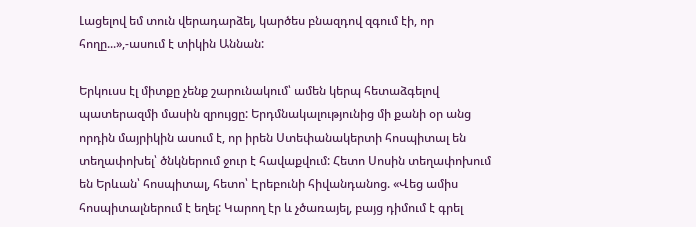Լացելով եմ տուն վերադարձել, կարծես բնազդով զգում էի, որ հողը...»,-ասում է տիկին Աննան:

Երկուսս էլ միտքը չենք շարունակում՝ ամեն կերպ հետաձգելով պատերազմի մասին զրույցը: Երդմնակալությունից մի քանի օր անց որդին մայրիկին ասում է, որ իրեն Ստեփանակերտի հոսպիտալ են տեղափոխել՝ ծնկներում ջուր է հավաքվում: Հետո Սոսին տեղափոխում են Երևան՝ հոսպիտալ, հետո՝ Էրեբունի հիվանդանոց. «Վեց ամիս հոսպիտալներում է եղել: Կարող էր և չծառայել, բայց դիմում է գրել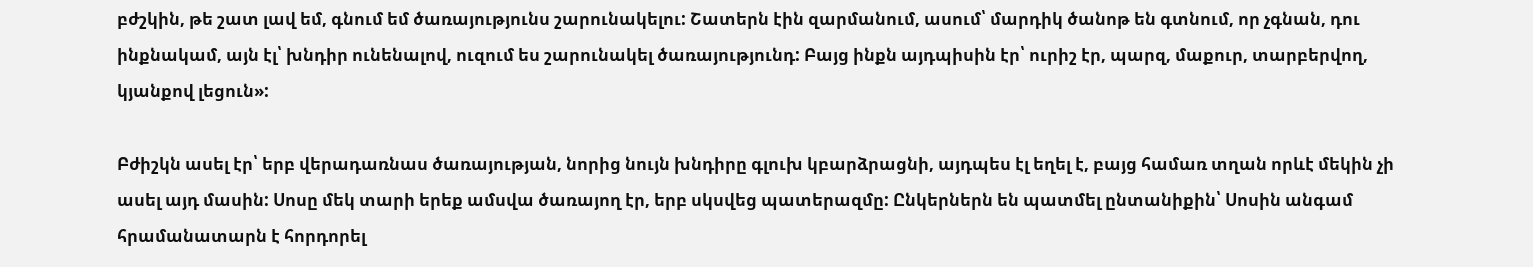բժշկին, թե շատ լավ եմ, գնում եմ ծառայությունս շարունակելու: Շատերն էին զարմանում, ասում՝ մարդիկ ծանոթ են գտնում, որ չգնան, դու ինքնակամ, այն էլ՝ խնդիր ունենալով, ուզում ես շարունակել ծառայությունդ: Բայց ինքն այդպիսին էր՝ ուրիշ էր, պարզ, մաքուր, տարբերվող, կյանքով լեցուն»:

Բժիշկն ասել էր՝ երբ վերադառնաս ծառայության, նորից նույն խնդիրը գլուխ կբարձրացնի, այդպես էլ եղել է, բայց համառ տղան որևէ մեկին չի ասել այդ մասին: Սոսը մեկ տարի երեք ամսվա ծառայող էր, երբ սկսվեց պատերազմը: Ընկերներն են պատմել ընտանիքին՝ Սոսին անգամ հրամանատարն է հորդորել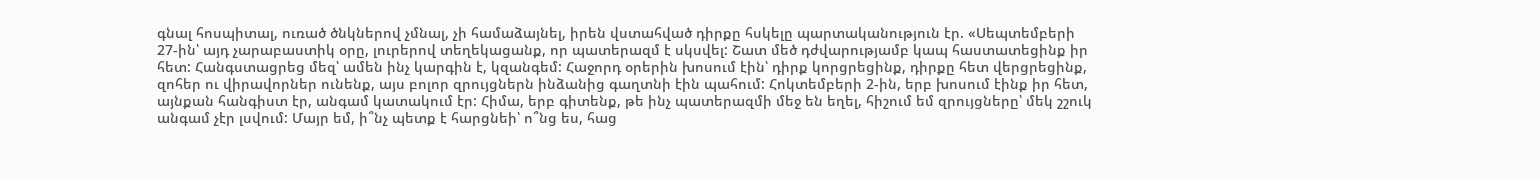գնալ հոսպիտալ, ուռած ծնկներով չմնալ, չի համաձայնել, իրեն վստահված դիրքը հսկելը պարտականություն էր. «Սեպտեմբերի 27-ին՝ այդ չարաբաստիկ օրը, լուրերով տեղեկացանք, որ պատերազմ է սկսվել: Շատ մեծ դժվարությամբ կապ հաստատեցինք իր հետ: Հանգստացրեց մեզ՝ ամեն ինչ կարգին է, կզանգեմ: Հաջորդ օրերին խոսում էին՝ դիրք կորցրեցինք, դիրքը հետ վերցրեցինք, զոհեր ու վիրավորներ ունենք, այս բոլոր զրույցներն ինձանից գաղտնի էին պահում: Հոկտեմբերի 2-ին, երբ խոսում էինք իր հետ, այնքան հանգիստ էր, անգամ կատակում էր: Հիմա, երբ գիտենք, թե ինչ պատերազմի մեջ են եղել, հիշում եմ զրույցները՝ մեկ շշուկ անգամ չէր լսվում: Մայր եմ, ի՞նչ պետք է հարցնեի՝ ո՞նց ես, հաց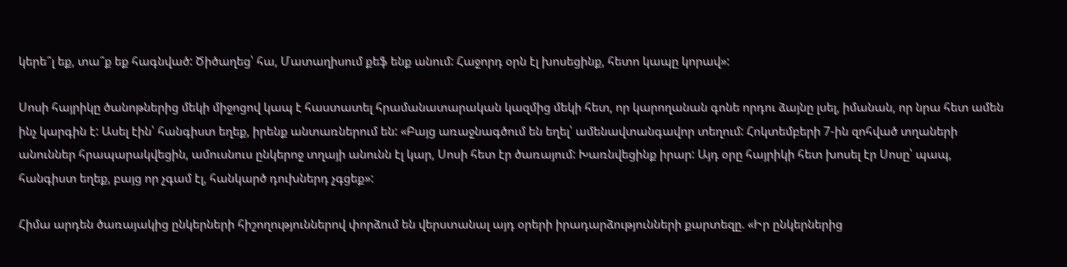կերե՞լ եք, տա՞ք եք հագնված: Ծիծաղեց՝ հա, Մատաղիսում քեֆ ենք անում: Հաջորդ օրն էլ խոսեցինք, հետո կապը կորավ»:

Սոսի հայրիկը ծանոթներից մեկի միջոցով կապ է հաստատել հրամանատարական կազմից մեկի հետ, որ կարողանան գոնե որդու ձայնը լսել, իմանան, որ նրա հետ ամեն ինչ կարգին է: Ասել էին՝ հանգիստ եղեք, իրենք անտառներում են: «Բայց առաջնագծում են եղել՝ ամենավտանգավոր տեղում: Հոկտեմբերի 7-ին զոհված տղաների անուններ հրապարակվեցին, ամուսնուս ընկերոջ տղայի անունն էլ կար, Սոսի հետ էր ծառայում: Խառնվեցինք իրար: Այդ օրը հայրիկի հետ խոսել էր Սոսը՝ պապ, հանգիստ եղեք, բայց որ չգամ էլ, հանկարծ դուխներդ չգցեք»:

Հիմա արդեն ծառայակից ընկերների հիշողություններով փորձում են վերստանալ այդ օրերի իրադարձությունների քարտեզը. «Իր ընկերներից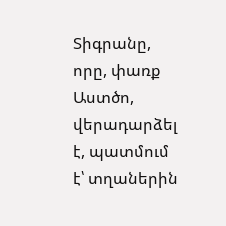Տիգրանը, որը, փառք Աստծո, վերադարձել է, պատմում է՝ տղաներին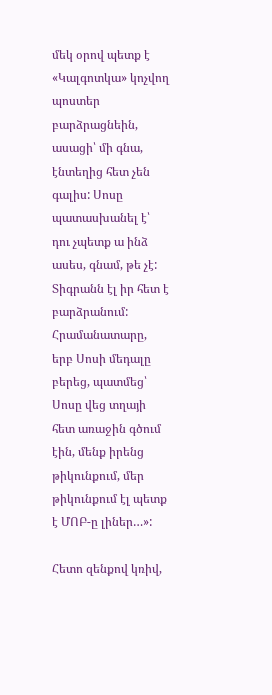մեկ օրով պետք է «Կալգոտկա» կոչվող պոստեր բարձրացնեին, ասացի՝ մի գնա, էնտեղից հետ չեն գալիս: Սոսը պատասխանել է՝ դու չպետք ա ինձ ասես, գնամ, թե չէ: Տիգրանն էլ իր հետ է բարձրանում: Հրամանատարը, երբ Սոսի մեդալը բերեց, պատմեց՝ Սոսը վեց տղայի հետ առաջին գծում էին, մենք իրենց թիկունքում, մեր թիկունքում էլ պետք է ՄՈԲ-ը լիներ…»:

Հետո զենքով կռիվ,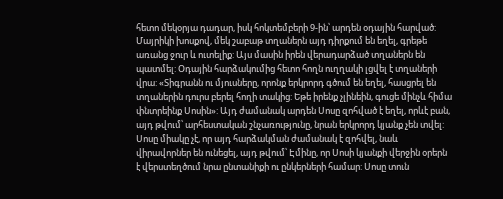հետո մեկօրյա դադար, իսկ հոկտեմբերի 9-ին՝ արդեն օդային հարված: Մայրիկի խոսքով, մեկ շաբաթ տղաներն այդ դիրքում են եղել, գրեթե առանց ջուր և ուտելիք: Այս մասին իրեն վերադարձած տղաներն են պատմել: Օդային հարձակումից հետո հողն ուղղակի լցվել է տղաների վրա: «Տիգրանն ու մյուսները, որոնք երկրորդ գծում են եղել, հասցրել են տղաներին դուրս բերել հողի տակից: Եթե իրենք չլինեին, գուցե մինչև հիմա փնտրեինք Սոսին»: Այդ ժամանակ արդեն Սոսը զոհված է եղել, որևէ բան, այդ թվում՝ արհեստական շնչառությունը, նրան երկրորդ կյանք չեն տվել: Սոսը միակը չէ, որ այդ հարձակման ժամանակ է զոհվել, նաև վիրավորներ են ունեցել, այդ թվում՝ Էմինը, որ Սոսի կյանքի վերջին օրերն է վերստեղծում նրա ընտանիքի ու ընկերների համար: Սոսը տուն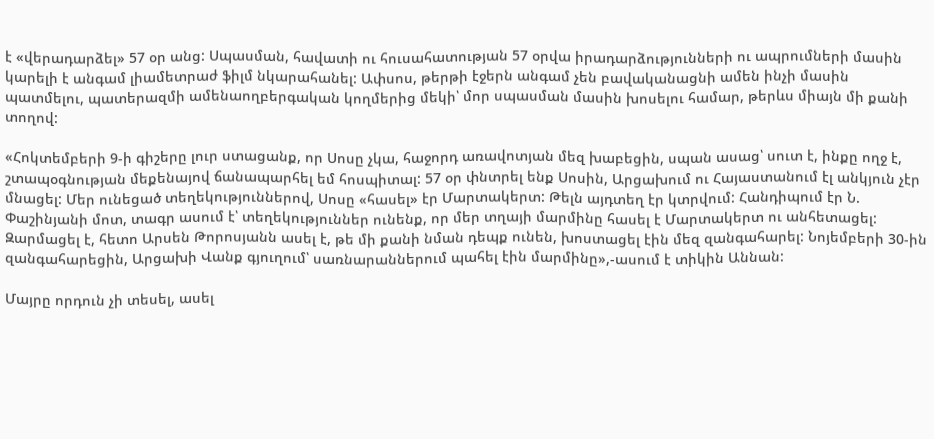է «վերադարձել» 57 օր անց: Սպասման, հավատի ու հուսահատության 57 օրվա իրադարձությունների ու ապրումների մասին կարելի է անգամ լիամետրաժ ֆիլմ նկարահանել: Ափսոս, թերթի էջերն անգամ չեն բավականացնի ամեն ինչի մասին պատմելու, պատերազմի ամենաողբերգական կողմերից մեկի՝ մոր սպասման մասին խոսելու համար, թերևս միայն մի քանի տողով:

«Հոկտեմբերի 9-ի գիշերը լուր ստացանք, որ Սոսը չկա, հաջորդ առավոտյան մեզ խաբեցին, սպան ասաց՝ սուտ է, ինքը ողջ է, շտապօգնության մեքենայով ճանապարհել եմ հոսպիտալ: 57 օր փնտրել ենք Սոսին, Արցախում ու Հայաստանում էլ անկյուն չէր մնացել: Մեր ունեցած տեղեկություններով, Սոսը «հասել» էր Մարտակերտ: Թելն այդտեղ էր կտրվում: Հանդիպում էր Ն. Փաշինյանի մոտ, տագր ասում է՝ տեղեկություններ ունենք, որ մեր տղայի մարմինը հասել է Մարտակերտ ու անհետացել: Զարմացել է, հետո Արսեն Թորոսյանն ասել է, թե մի քանի նման դեպք ունեն, խոստացել էին մեզ զանգահարել: Նոյեմբերի 30-ին զանգահարեցին, Արցախի Վանք գյուղում՝ սառնարաններում պահել էին մարմինը»,-ասում է տիկին Աննան:

Մայրը որդուն չի տեսել, ասել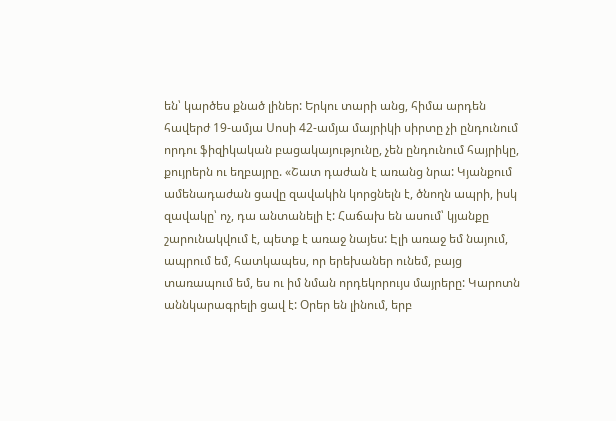են՝ կարծես քնած լիներ: Երկու տարի անց, հիմա արդեն հավերժ 19-ամյա Սոսի 42-ամյա մայրիկի սիրտը չի ընդունում որդու ֆիզիկական բացակայությունը, չեն ընդունում հայրիկը, քույրերն ու եղբայրը. «Շատ դաժան է առանց նրա: Կյանքում ամենադաժան ցավը զավակին կորցնելն է, ծնողն ապրի, իսկ զավակը՝ ոչ, դա անտանելի է: Հաճախ են ասում՝ կյանքը շարունակվում է, պետք է առաջ նայես: Էլի առաջ եմ նայում, ապրում եմ, հատկապես, որ երեխաներ ունեմ, բայց տառապում եմ, ես ու իմ նման որդեկորույս մայրերը: Կարոտն աննկարագրելի ցավ է: Օրեր են լինում, երբ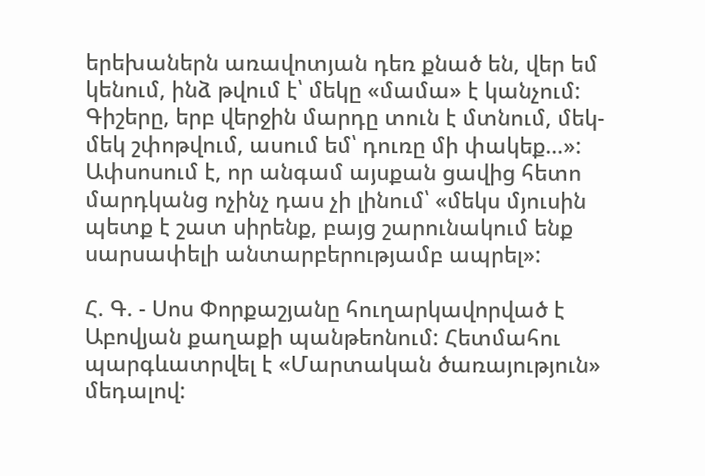երեխաներն առավոտյան դեռ քնած են, վեր եմ կենում, ինձ թվում է՝ մեկը «մամա» է կանչում: Գիշերը, երբ վերջին մարդը տուն է մտնում, մեկ-մեկ շփոթվում, ասում եմ՝ դուռը մի փակեք…»: Ափսոսում է, որ անգամ այսքան ցավից հետո մարդկանց ոչինչ դաս չի լինում՝ «մեկս մյուսին պետք է շատ սիրենք, բայց շարունակում ենք սարսափելի անտարբերությամբ ապրել»:

Հ. Գ. - Սոս Փորքաշյանը հուղարկավորված է Աբովյան քաղաքի պանթեոնում: Հետմահու պարգևատրվել է «Մարտական ծառայություն» մեդալով: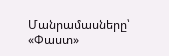Մանրամասները՝ «Փաստ»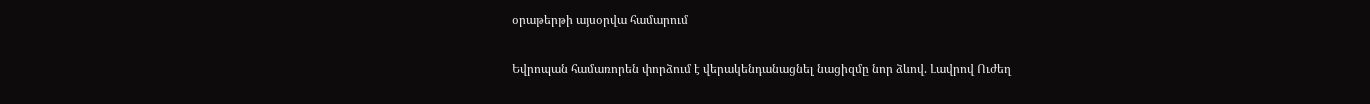օրաթերթի այսօրվա համարում

Եվրոպան համառորեն փորձում է վերակենդանացնել նացիզմը նոր ձևով. Լավրով Ուժեղ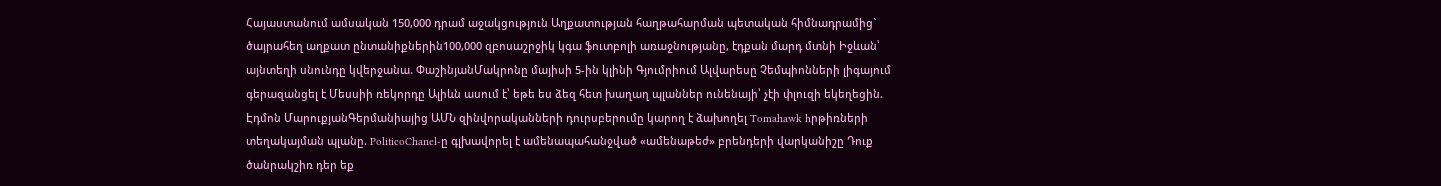Հայաստանում ամսական 150,000 դրամ աջակցություն Աղքատության հաղթահարման պետական հիմնադրամից` ծայրահեղ աղքատ ընտանիքներին100,000 զբոսաշրջիկ կգա ֆուտբոլի առաջնությանը, էդքան մարդ մտնի Իջևան՝ այնտեղի սնունդը կվերջանա. ՓաշինյանՄակրոնը մայիսի 5-ին կլինի Գյումրիում Ալվարեսը Չեմպիոնների լիգայում գերազանցել է Մեսսիի ռեկորդը Ալիևն ասում է՝ եթե ես ձեզ հետ խաղաղ պլաններ ունենայի՝ չէի փլուզի եկեղեցին. Էդմոն ՄարուքյանԳերմանիայից ԱՄՆ զինվորականների դուրսբերումը կարող է ձախողել Tomahawk hրթիռների տեղակայման պլանը. PoliticoChanel-ը գլխավորել է ամենապահանջված «ամենաթեժ» բրենդերի վարկանիշը Դուք ծանրակշիռ դեր եք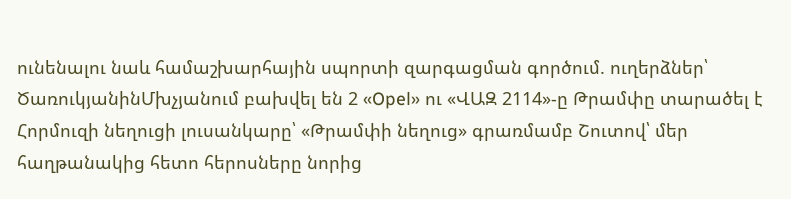ունենալու նաև համաշխարհային սպորտի զարգացման գործում. ուղերձներ՝ ԾառուկյանինՄխչյանում բախվել են 2 «Opel» ու «ՎԱԶ 2114»-ը Թրամփը տարածել է Հորմուզի նեղուցի լուսանկարը՝ «Թրամփի նեղուց» գրառմամբ Շուտով՝ մեր հաղթանակից հետո հերոսները նորից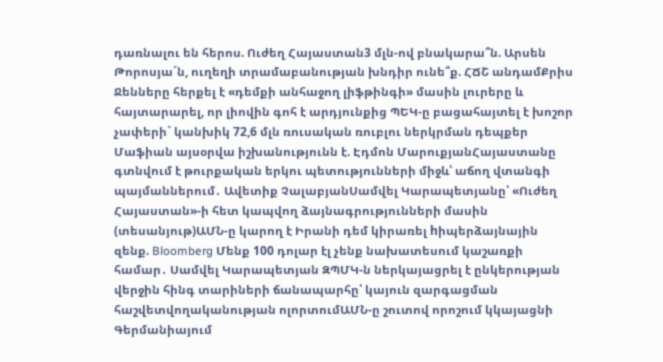դառնալու են հերոս. Ուժեղ Հայաստան3 մլն-ով բնակարա՞ն. Արսեն Թորոսյա´ն, ուղեղի տրամաբանության խնդիր ունե՞ք. ՀՃՇ անդամՔրիս Ջենները հերքել է «դեմքի անհաջող լիֆթինգի» մասին լուրերը և հայտարարել, որ լիովին գոհ է արդյունքից ՊԵԿ-ը բացահայտել է խոշոր չափերի` կանխիկ 72,6 մլն ռուսական ռուբլու ներկրման դեպքեր Մաֆիան այսօրվա իշխանությունն է. Էդմոն ՄարուքյանՀայաստանը գտնվում է թուրքական երկու պետությունների միջև՝ աճող վտանգի պայմաններում․ Ավետիք ՉալաբյանՍամվել Կարապետյանը՝ «Ուժեղ Հայաստան»-ի հետ կապվող ձայնագրությունների մասին (տեսանյութ)ԱՄՆ-ը կարող է Իրանի դեմ կիրառել hիպերձայնային զենք. Bloomberg Մենք 100 դոլար էլ չենք նախատեսում կաշառքի համար․ Սամվել Կարապետյան ԶՊՄԿ-ն ներկայացրել է ընկերության վերջին հինգ տարիների ճանապարհը՝ կայուն զարգացման հաշվետվողականության ոլորտումԱՄՆ-ը շուտով որոշում կկայացնի Գերմանիայում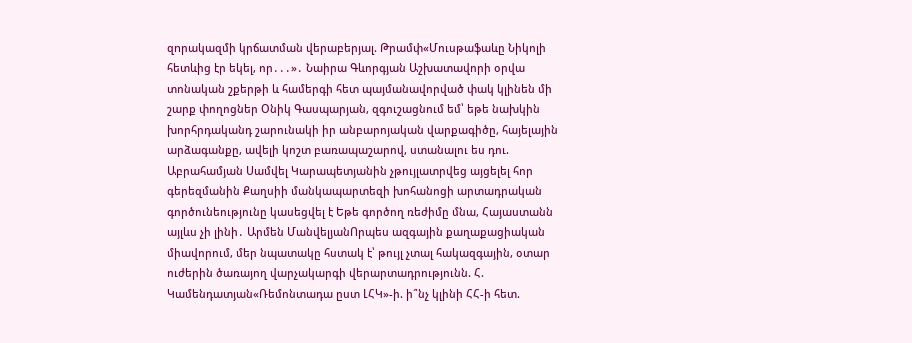զnրակազմի կրճատման վերաբերյալ. Թրամփ«Մուսթաֆաևը Նիկոլի հետևից էր եկել, որ․․․»․ Նաիրա Գևորգյան Աշխատավորի օրվա տոնական շքերթի և համերգի հետ պայմանավորված փակ կլինեն մի շարք փողոցներ Օնիկ Գասպարյան, զգուշացնում եմ՝ եթե նախկին խորհրդականդ շարունակի իր անբարոյական վարքագիծը, հայելային արձագանքը, ավելի կոշտ բառապաշարով, ստանալու ես դու. Աբրահամյան Սամվել Կարապետյանին չթույլատրվեց այցելել հոր գերեզմանին Քաղսիի մանկապարտեզի խոհանոցի արտադրական գործունեությունը կասեցվել է Եթե գործող ռեժիմը մնա, Հայաստանն այլևս չի լինի․ Արմեն ՄանվելյանՈրպես ազգային քաղաքացիական միավորում, մեր նպատակը հստակ է՝ թույլ չտալ հակազգային, օտար ուժերին ծառայող վարչակարգի վերարտադրությունն. Հ. Կամենդատյան«Ռեմոնտադա ըստ ԼՀԿ»-ի. ի՞նչ կլինի ՀՀ-ի հետ.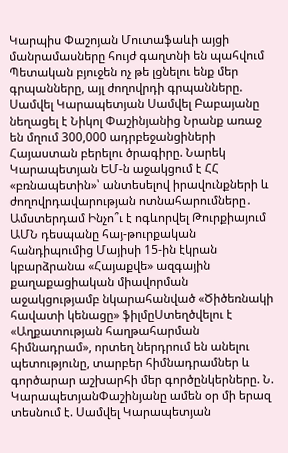Կարպիս Փաշոյան Մուտաֆաևի այցի մանրամասները հույժ գաղտնի են պահվում Պետական բյուջեն ոչ թե լցնելու ենք մեր գրպանները, այլ ժողովրդի գրպանները. Սամվել Կարապետյան Սամվել Բաբայանը նեղացել է Նիկոլ Փաշինյանից Նրանք առաջ են մղում 300,000 ադրբեջանցիների Հայաստան բերելու ծրագիրը. Նարեկ Կարապետյան ԵՄ-ն աջակցում է ՀՀ «բռնապետին»՝ անտեսելով իրավունքների և ժողովրդավարության ոտնահարումները․ Ամստերդամ Ինչո՞ւ է ոգևորվել Թուրքիայում ԱՄՆ դեսպանը հայ-թուրքական հանդիպումից Մայիսի 15-ին էկրան կբարձրանա «Հայաքվե» ազգային քաղաքացիական միավորման աջակցությամբ նկարահանված «Ծիծեռնակի հավատի կենացը» ֆիլմըՍտեղծվելու է «Աղքատության հաղթահարման հիմնադրամ», որտեղ ներդրում են անելու պետությունը, տարբեր հիմնադրամներ և գործարար աշխարհի մեր գործընկերները. Ն. ԿարապետյանՓաշինյանը ամեն օր մի երազ տեսնում է. Սամվել Կարապետյան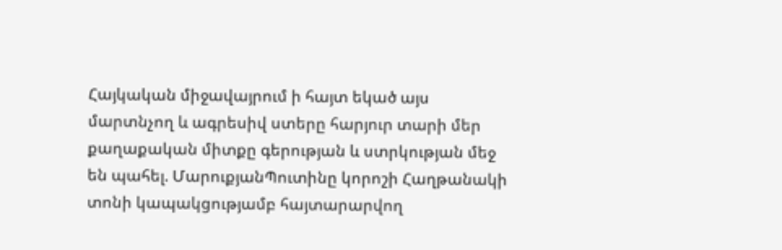Հայկական միջավայրում ի հայտ եկած այս մարտնչող և ագրեսիվ ստերը հարյուր տարի մեր քաղաքական միտքը գերության և ստրկության մեջ են պահել. ՄարուքյանՊուտինը կորոշի Հաղթանակի տոնի կապակցությամբ հայտարարվող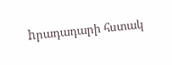hրադադարի հստակ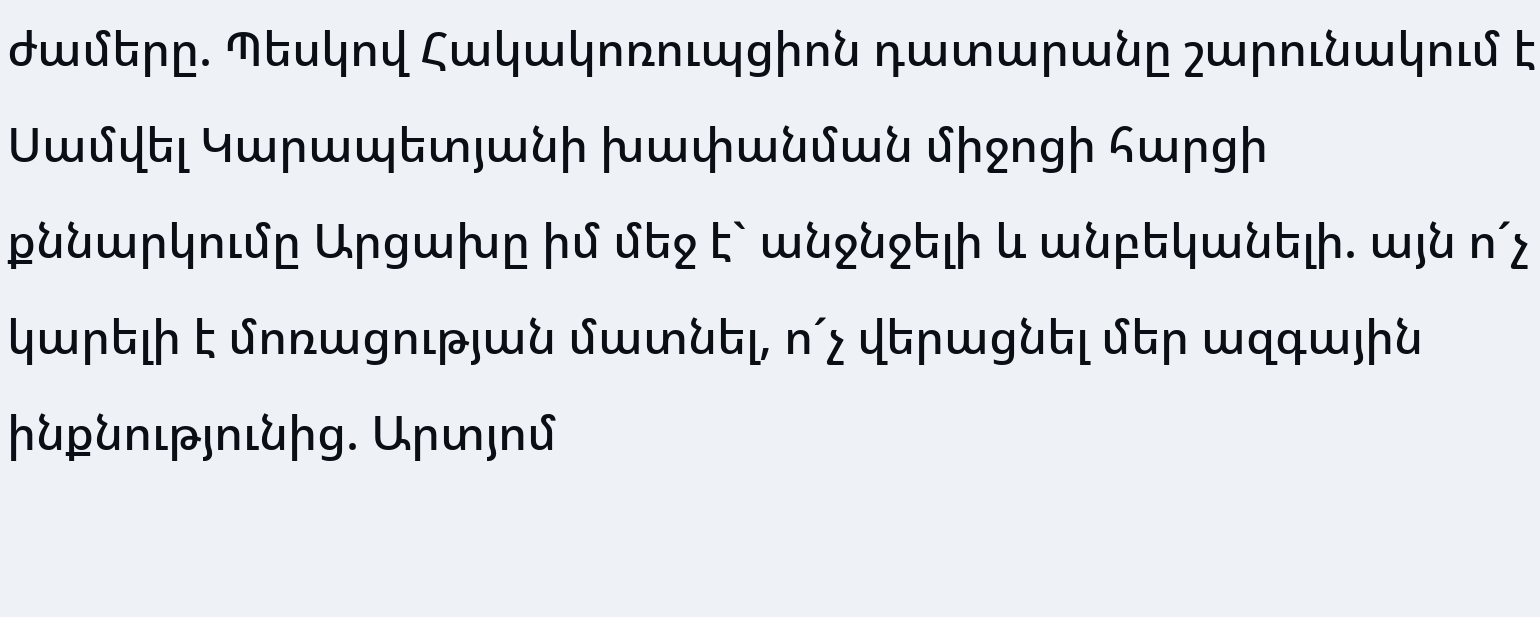ժամերը. Պեսկով Հակակոռուպցիոն դատարանը շարունակում է Սամվել Կարապետյանի խափանման միջոցի հարցի քննարկումը Արցախը իմ մեջ է` անջնջելի և անբեկանելի. այն ո´չ կարելի է մոռացության մատնել, ո´չ վերացնել մեր ազգային ինքնությունից. Արտյոմ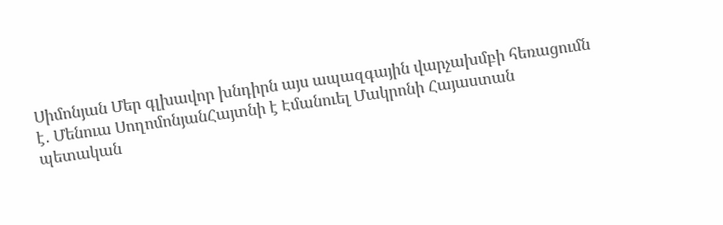Սիմոնյան Մեր գլխավոր խնդիրն այս ապազգային վարչախմբի հեռացումն է․ Մենուա ՍողոմոնյանՀայտնի է Էմանուել Մակրոնի Հայաստան պետական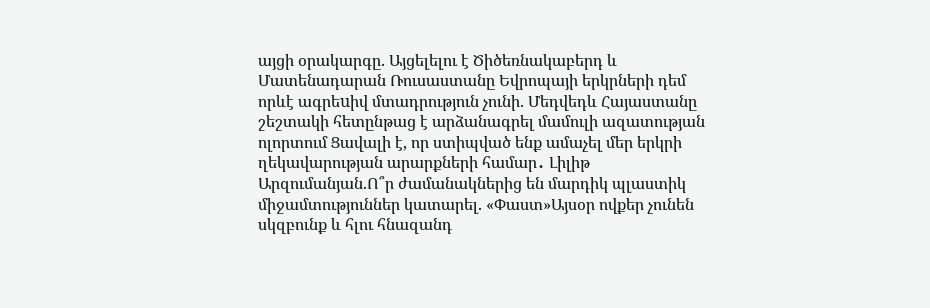այցի օրակարգը. Այցելելու է Ծիծեռնակաբերդ և Մատենադարան Ռուսաստանը Եվրոպայի երկրների դեմ որևէ ագրեuիվ մտադրություն չունի. Մեդվեդև Հայաստանը շեշտակի հետընթաց է արձանագրել մամուլի ազատության ոլորտում Ցավալի է, որ ստիպված ենք ամաչել մեր երկրի ղեկավարության արարքների համար․ Լիլիթ Արզումանյան.Ո՞ր ժամանակներից են մարդիկ պլաստիկ միջամտություններ կատարել. «Փաստ»Այսօր ովքեր չունեն սկզբունք և հլու հնազանդ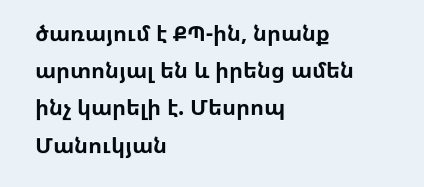ծառայում է ՔՊ-ին, նրանք արտոնյալ են և իրենց ամեն ինչ կարելի է. Մեսրոպ Մանուկյան